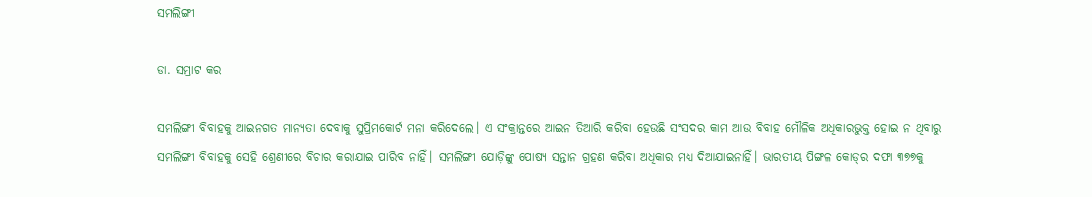ସମଲିଙ୍ଗୀ

ଡା. ସମ୍ରାଟ କର

ସମଲିଙ୍ଗୀ ବିବାହକୁ ଆଇନଗତ ମାନ୍ୟତା ଦେବାକୁ ସୁପ୍ରିମକୋର୍ଟ ମନା କରିଦେଲେ। ଏ ସଂକ୍ରାନ୍ତରେ ଆଇନ ତିଆରି କରିବା ହେଉଛି ସଂସଦର କାମ ଆଉ ବିବାହ ମୌଳିକ ଅଧିକାରଭୁକ୍ତ ହୋଇ ନ ଥିବାରୁ ସମଲିଙ୍ଗୀ ବିବାହକୁ ସେହି ଶ୍ରେଣୀରେ ବିଚାର କରାଯାଇ ପାରିବ ନାହିଁ। ସମଲିଙ୍ଗୀ ଯୋଡ଼ିଙ୍କୁ ପୋଷ୍ୟ ସନ୍ତାନ ଗ୍ରହଣ କରିବା ଅଧିକାର ମଧ୍ୟ ଦିଆଯାଇନାହିଁ। ଭାରତୀୟ ପିଙ୍ଗଳ କୋଡ୍‌ର ଦଫା ୩୭୭କୁ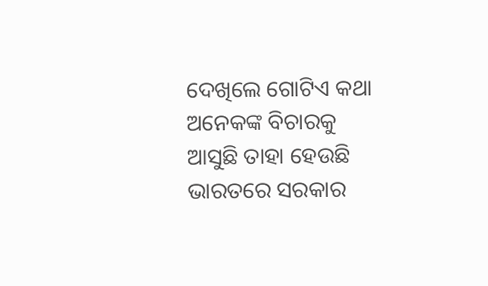ଦେଖିଲେ ଗୋଟିଏ କଥା ଅନେକଙ୍କ ବିଚାରକୁ ଆସୁଛି ତାହା ହେଉଛି ଭାରତରେ ସରକାର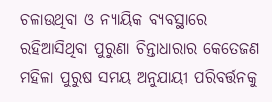ଚଳାଉଥିବା ଓ ନ୍ୟାୟିକ ବ୍ୟବସ୍ଥାରେ ରହିଆସିଥିବା ପୁରୁଣା ଚିନ୍ତାଧାରାର କେତେଜଣ ମହିଳା ପୁରୁଷ ସମୟ ଅନୁଯାୟୀ ପରିବର୍ତ୍ତନକୁ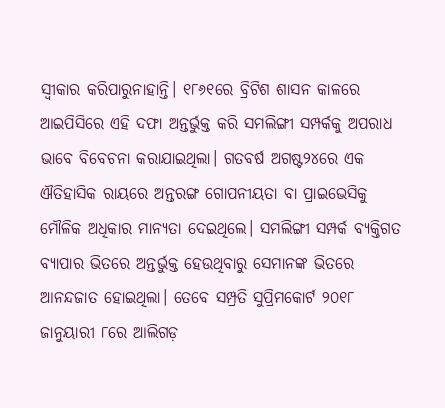ସ୍ବୀକାର କରିପାରୁନାହାନ୍ତି। ୧୮୬୧ରେ ବ୍ରିଟିଶ ଶାସନ କାଳରେ ଆଇପିସିରେ ଏହି ଦଫା ଅନ୍ତର୍ଭୁକ୍ତ କରି ସମଲିଙ୍ଗୀ ସମ୍ପର୍କକୁ ଅପରାଧ ଭାବେ ବିବେଚନା କରାଯାଇଥିଲା। ଗତବର୍ଷ ଅଗଷ୍ଟ୨୪ରେ ଏକ ଐତିହାସିକ ରାୟରେ ଅନ୍ତରଙ୍ଗ ଗୋପନୀୟତା ବା ପ୍ରାଇଭେସିକୁ ମୌଳିକ ଅଧିକାର ମାନ୍ୟତା ଦେଇଥିଲେ। ସମଲିଙ୍ଗୀ ସମ୍ପର୍କ ବ୍ୟକ୍ତିଗତ ବ୍ୟାପାର ଭିତରେ ଅନ୍ତର୍ଭୁକ୍ତ ହେଉଥିବାରୁ ସେମାନଙ୍କ ଭିତରେ ଆନନ୍ଦଜାତ ହୋଇଥିଲା। ତେବେ ସମ୍ପ୍ରତି ସୁପ୍ରିମକୋର୍ଟ ୨୦୧୮ ଜାନୁୟାରୀ ୮ରେ ଆଲିଗଡ଼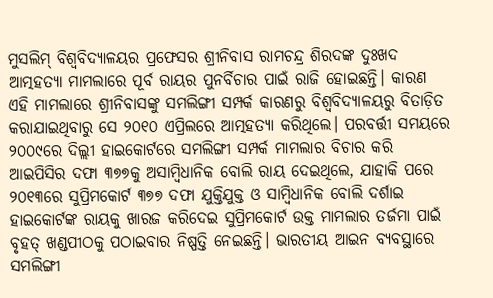ମୁସଲିମ୍‌ ବିଶ୍ୱବିଦ୍ୟାଳୟର ପ୍ରଫେସର ଶ୍ରୀନିବାସ ରାମଚନ୍ଦ୍ର ଶିରଦଙ୍କ ଦୁଃଖଦ ଆତ୍ମହତ୍ୟା ମାମଲାରେ ପୂର୍ବ ରାୟର ପୁନର୍ବିଚାର ପାଇଁ ରାଜି ହୋଇଛନ୍ତି। କାରଣ ଏହି ମାମଲାରେ ଶ୍ରୀନିବାସଙ୍କୁ ସମଲିଙ୍ଗୀ ସମ୍ପର୍କ କାରଣରୁ ବିଶ୍ୱବିଦ୍ୟାଳୟରୁ ବିତାଡ଼ିତ କରାଯାଇଥିବାରୁ ସେ ୨୦୧୦ ଏପ୍ରିଲରେ ଆତ୍ମହତ୍ୟା କରିଥିଲେ। ପରବର୍ତ୍ତୀ ସମୟରେ ୨୦୦୯ରେ ଦିଲ୍ଲୀ ହାଇକୋର୍ଟରେ ସମଲିଙ୍ଗୀ ସମ୍ପର୍କ ମାମଲାର ବିଚାର କରି ଆଇପିସିର ଦଫା ୩୭୭କୁ ଅସାମ୍ବିଧାନିକ ବୋଲି ରାୟ ଦେଇଥିଲେ, ଯାହାକି ପରେ ୨୦୧୩ରେ ସୁପ୍ରିମକୋର୍ଟ ୩୭୭ ଦଫା ଯୁକ୍ତିଯୁକ୍ତ ଓ ସାମ୍ବିଧାନିକ ବୋଲି ଦର୍ଶାଇ ହାଇକୋର୍ଟଙ୍କ ରାୟକୁ ଖାରଜ କରିଦେଇ ସୁପ୍ରିମକୋର୍ଟ ଉକ୍ତ ମାମଲାର ତର୍ଜମା ପାଇଁ ବୃହତ୍‌ ଖଣ୍ଡପୀଠକୁ ପଠାଇବାର ନିଷ୍ପତ୍ତି ନେଇଛନ୍ତି। ଭାରତୀୟ ଆଇନ ବ୍ୟବସ୍ଥାରେ ସମଲିଙ୍ଗୀ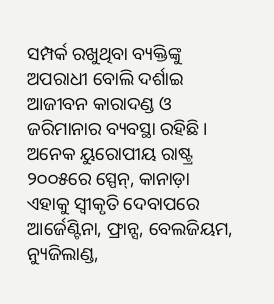ସମ୍ପର୍କ ରଖୁଥିବା ବ୍ୟକ୍ତିଙ୍କୁ ଅପରାଧୀ ବୋଲି ଦର୍ଶାଇ ଆଜୀବନ କାରାଦଣ୍ଡ ଓ ଜରିମାନାର ବ୍ୟବସ୍ଥା ରହିଛି। ଅନେକ ୟୁରୋପୀୟ ରାଷ୍ଟ୍ର ୨୦୦୫ରେ ସ୍ପେନ୍‌, କାନାଡ଼ା ଏହାକୁ ସ୍ବୀକୃତି ଦେବାପରେ ଆର୍ଜେଣ୍ଟିନା, ଫ୍ରାନ୍ସ, ବେଲଜିୟମ, ନ୍ୟୁଜିଲାଣ୍ଡ,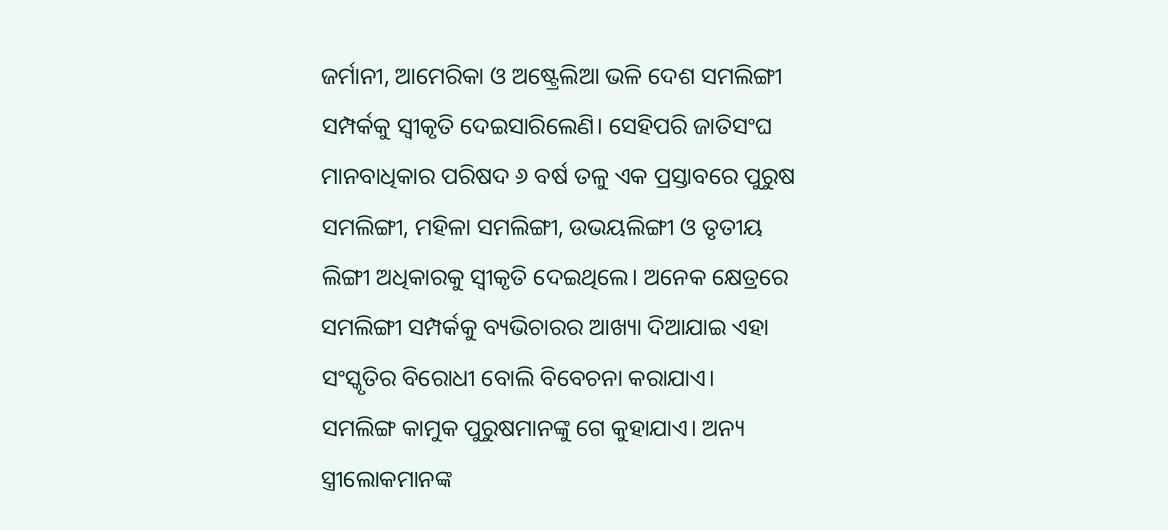ଜର୍ମାନୀ, ଆମେରିକା ଓ ଅଷ୍ଟ୍ରେଲିଆ ଭଳି ଦେଶ ସମଲିଙ୍ଗୀ ସମ୍ପର୍କକୁ ସ୍ବୀକୃତି ଦେଇସାରିଲେଣି। ସେହିପରି ଜାତିସଂଘ ମାନବାଧିକାର ପରିଷଦ ୬ ବର୍ଷ ତଳୁ ଏକ ପ୍ରସ୍ତାବରେ ପୁରୁଷ ସମଲିଙ୍ଗୀ, ମହିଳା ସମଲିଙ୍ଗୀ, ଉଭୟଲିଙ୍ଗୀ ଓ ତୃତୀୟ ଲିଙ୍ଗୀ ଅଧିକାରକୁ ସ୍ବୀକୃତି ଦେଇଥିଲେ। ଅନେକ କ୍ଷେତ୍ରରେ ସମଲିଙ୍ଗୀ ସମ୍ପର୍କକୁ ବ୍ୟଭିଚାରର ଆଖ୍ୟା ଦିଆଯାଇ ଏହା ସଂସ୍କୃତିର ବିରୋଧୀ ବୋଲି ବିବେଚନା କରାଯାଏ।
ସମଲିଙ୍ଗ କାମୁକ ପୁରୁଷମାନଙ୍କୁ ଗେ କୁହାଯାଏ। ଅନ୍ୟ ସ୍ତ୍ରୀଲୋକମାନଙ୍କ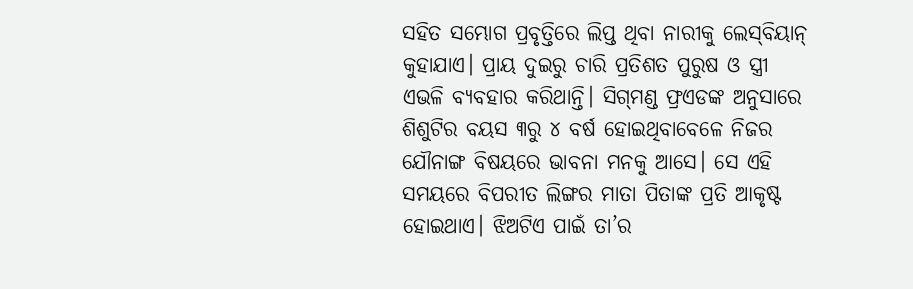ସହିତ ସମ୍ଭୋଗ ପ୍ରବୃତ୍ତିରେ ଲିପ୍ତ ଥିବା ନାରୀକୁ ଲେସ୍‌ବିୟାନ୍‌ କୁହାଯାଏ। ପ୍ରାୟ ଦୁଇରୁ ଚାରି ପ୍ରତିଶତ ପୁରୁଷ ଓ ସ୍ତ୍ରୀ ଏଭଳି ବ୍ୟବହାର କରିଥାନ୍ତି। ସିଗ୍‌ମଣ୍ଡ ଫ୍ରଏଡଙ୍କ ଅନୁସାରେ ଶିଶୁଟିର ବୟସ ୩ରୁ ୪ ବର୍ଷ ହୋଇଥିବାବେଳେ ନିଜର ଯୌନାଙ୍ଗ ବିଷୟରେ ଭାବନା ମନକୁ ଆସେ। ସେ ଏହି ସମୟରେ ବିପରୀତ ଲିଙ୍ଗର ମାତା ପିତାଙ୍କ ପ୍ରତି ଆକୃଷ୍ଟ ହୋଇଥାଏ। ଝିଅଟିଏ ପାଇଁ ତା’ର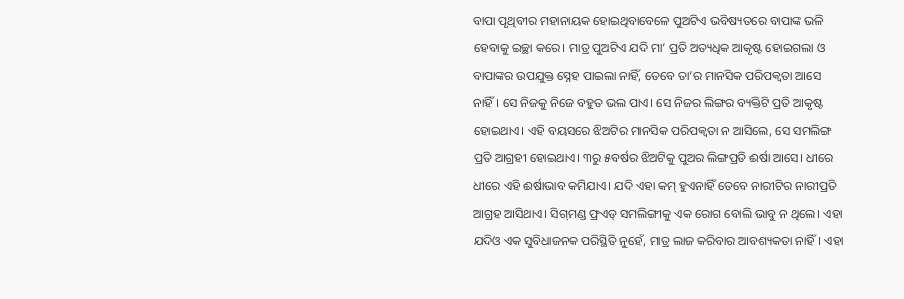ବାପା ପୃଥିବୀର ମହାନାୟକ ହୋଇଥିବାବେଳେ ପୁଅଟିଏ ଭବିଷ୍ୟତରେ ବାପାଙ୍କ ଭଳି ହେବାକୁ ଇଚ୍ଛା କରେ। ମାତ୍ର ପୁଅଟିଏ ଯଦି ମା’ ପ୍ରତି ଅତ୍ୟଧିକ ଆକୃଷ୍ଟ ହୋଇଗଲା ଓ ବାପାଙ୍କର ଉପଯୁକ୍ତ ସ୍ନେହ ପାଇଲା ନାହିଁ, ତେବେ ତା’ର ମାନସିକ ପରିପକ୍ୱତା ଆସେ ନାହିଁ। ସେ ନିଜକୁ ନିଜେ ବହୁତ ଭଲ ପାଏ। ସେ ନିଜର ଲିଙ୍ଗର ବ୍ୟକ୍ତିଟି ପ୍ରତି ଆକୃଷ୍ଟ ହୋଇଥାଏ। ଏହି ବୟସରେ ଝିଅଟିର ମାନସିକ ପରିପକ୍ୱତା ନ ଆସିଲେ, ସେ ସମଲିଙ୍ଗ ପ୍ରତି ଆଗ୍ରହୀ ହୋଇଥାଏ। ୩ରୁ ୫ବର୍ଷର ଝିଅଟିକୁ ପୁଅର ଲିଙ୍ଗପ୍ରତି ଈର୍ଷା ଆସେ। ଧୀରେ ଧୀରେ ଏହି ଈର୍ଷାଭାବ କମିଯାଏ। ଯଦି ଏହା କମ୍‌ ହୁଏନାହିଁ ତେବେ ନାରୀଟିର ନାରୀପ୍ରତି ଆଗ୍ରହ ଆସିଥାଏ। ସିଗ୍‌ମଣ୍ଡ ଫ୍ରଏଡ୍‌ ସମଲିଙ୍ଗୀକୁ ଏକ ରୋଗ ବୋଲି ଭାବୁ ନ ଥିଲେ। ଏହା ଯଦିଓ ଏକ ସୁବିଧାଜନକ ପରିସ୍ଥିତି ନୁହେଁ, ମାତ୍ର ଲାଜ କରିବାର ଆବଶ୍ୟକତା ନାହିଁ। ଏହା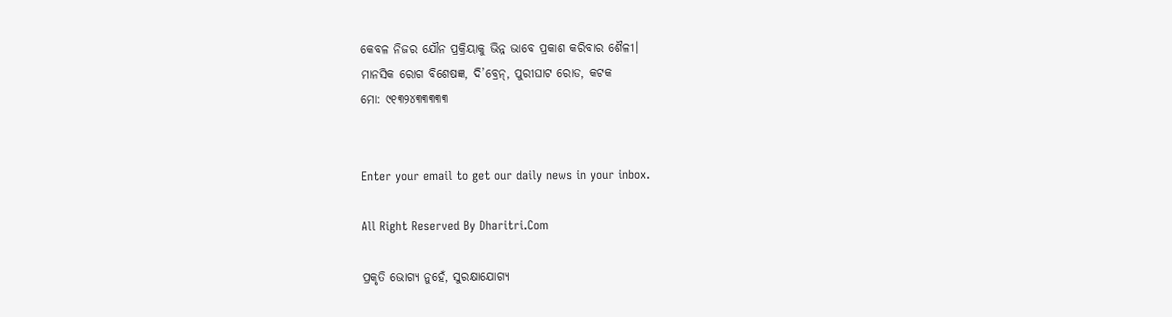କେବଳ ନିଜର ଯୌନ ପ୍ରକ୍ରିୟାକୁ ଭିନ୍ନ ଭାବେ ପ୍ରକାଶ କରିବାର ଶୈଳୀ।
ମାନସିକ ରୋଗ ବିଶେଷଜ୍ଞ, ଦି’ବ୍ରେନ୍‌, ପୁରୀଘାଟ ରୋଡ, କଟକ
ମୋ: ୯୧୩୨୪୩୩୩୩୩


Enter your email to get our daily news in your inbox.

All Right Reserved By Dharitri.Com

ପ୍ରକୃତି ଭୋଗ୍ୟ ନୁହେଁ, ସୁରକ୍ଷାଯୋଗ୍ୟ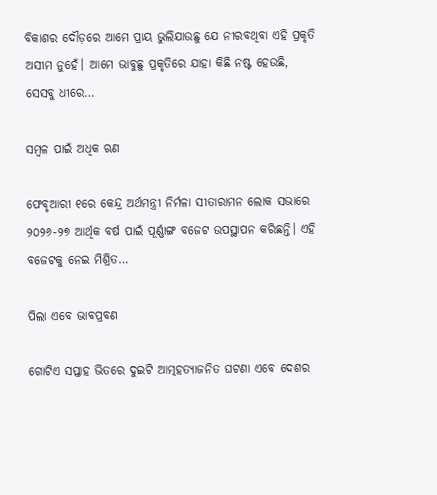ବିକାଶର ଦୌଡ଼ରେ ଆମେ ପ୍ରାୟ ଭୁଲିଯାଉଛୁ ଯେ ନୀରବଥିବା ଏହି ପ୍ରକୃତି ଅସୀମ ନୁହେଁ। ଆମେ ଭାବୁଛୁ ପ୍ରକୃତିରେ ଯାହା କିଛି ନଷ୍ଟ ହେଉଛି, ସେସବୁ ଧୀରେ…

ସମ୍ବଳ ପାଇଁ ଅଧିକ ଋଣ

ଫେବୃଆରୀ ୧ରେ କେନ୍ଦ୍ର ଅର୍ଥମନ୍ତ୍ରୀ ନିର୍ମଳା ସୀତାରାମନ ଲୋକ ସଭାରେ ୨୦୨୬-୨୭ ଆର୍ଥିକ ବର୍ଷ ପାଇଁ ପୂର୍ଣ୍ଣାଙ୍ଗ ବଜେଟ ଉପସ୍ଥାପନ କରିଛନ୍ତି। ଏହି ବଜେଟକୁ ନେଇ ମିଶ୍ରିତ…

ପିଲା ଏବେ ଭାବପ୍ରବଣ

ଗୋଟିଏ ସପ୍ତାହ ଭିତରେ ଦୁଇଟି ଆତ୍ମହତ୍ୟାଜନିତ ଘଟଣା ଏବେ ଦେଶର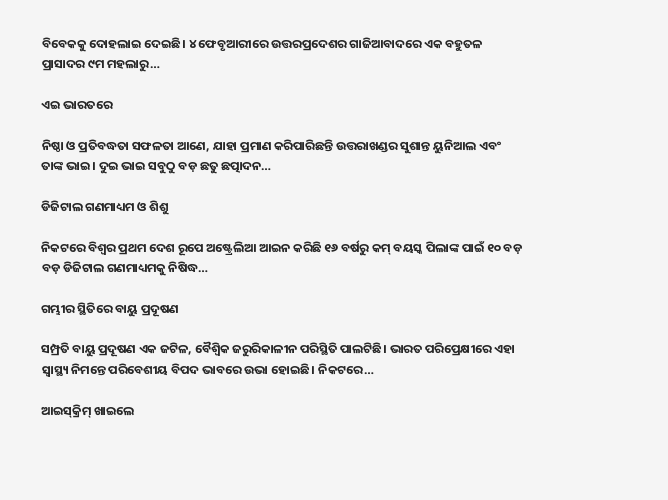ବିବେକକୁ ଦୋହଲାଇ ଦେଇଛି। ୪ ଫେବୃଆରୀରେ ଉତ୍ତରପ୍ରଦେଶର ଗାଜିଆବାଦରେ ଏକ ବହୁତଳ ପ୍ରାସାଦର ୯ମ ମହଲାରୁ…

ଏଇ ଭାରତରେ

ନିଷ୍ଠା ଓ ପ୍ରତିବଦ୍ଧତା ସଫଳତା ଆଣେ, ଯାହା ପ୍ରମାଣ କରିପାରିଛନ୍ତି ଉତ୍ତରାଖଣ୍ଡର ସୁଶାନ୍ତ ୟୁନିଆଲ ଏବଂ ତାଙ୍କ ଭାଇ। ଦୁଇ ଭାଇ ସବୁଠୁ ବଡ଼ ଛତୁ ଛତ୍ପାଦନ…

ଡିଜିଟାଲ ଗଣମାଧ୍ୟମ ଓ ଶିଶୁ

ନିକଟରେ ବିଶ୍ୱର ପ୍ରଥମ ଦେଶ ରୂପେ ଅଷ୍ଟ୍ରେଲିଆ ଆଇନ କରିଛି ୧୬ ବର୍ଷରୁ କମ୍‌ ବୟସ୍କ ପିଲାଙ୍କ ପାଇଁ ୧୦ ବଡ଼ ବଡ଼ ଡିଜିଟାଲ ଗଣମାଧ୍ୟମକୁ ନିଷିଦ୍ଧ…

ଗମ୍ଭୀର ସ୍ଥିତିରେ ବାୟୁ ପ୍ରଦୂଷଣ

ସମ୍ପ୍ରତି ବାୟୁ ପ୍ରଦୂଷଣ ଏକ ଜଟିଳ, ବୈଶ୍ୱିକ ଜରୁରିକାଳୀନ ପରିସ୍ଥିତି ପାଲଟିଛି। ଭାରତ ପରିପ୍ରେକ୍ଷୀରେ ଏହା ସ୍ବାସ୍ଥ୍ୟ ନିମନ୍ତେ ପରିବେଶୀୟ ବିପଦ ଭାବରେ ଉଭା ହୋଇଛି। ନିକଟରେ…

ଆଇସ୍‌କ୍ରିମ୍‌ ଖାଇଲେ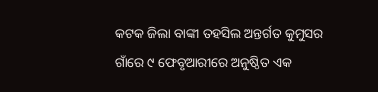କଟକ ଜିଲା ବାଙ୍କୀ ତହସିଲ ଅନ୍ତର୍ଗତ କୁମୁସର ଗାଁରେ ୯ ଫେବୃଆରୀରେ ଅନୁଷ୍ଠିତ ଏକ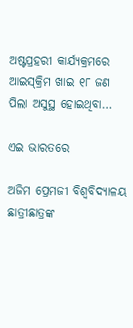ଅଷ୍ଟପ୍ରହରୀ କାର୍ଯ୍ୟକ୍ରମରେ ଆଇସ୍‌କ୍ରିମ ଖାଇ ୧୮ ଜଣ ପିଲା ଅସୁସ୍ଥ ହୋଇଥିବା…

ଏଇ ଭାରତରେ

ଅଜିମ ପ୍ରେମଜୀ ବିଶ୍ୱବିଦ୍ୟାଳୟ ଛାତ୍ରୀଛାତ୍ରଙ୍କ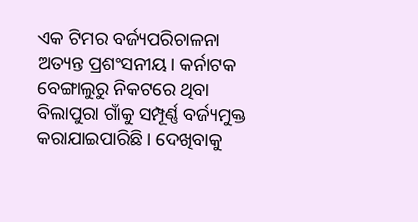ଏକ ଟିମର ବର୍ଜ୍ୟପରିଚାଳନା ଅତ୍ୟନ୍ତ ପ୍ରଶଂସନୀୟ। କର୍ନାଟକ ବେଙ୍ଗାଲୁରୁ ନିକଟରେ ଥିବା ବିଲାପୁରା ଗାଁକୁ ସମ୍ପୂର୍ଣ୍ଣ ବର୍ଜ୍ୟମୁକ୍ତ କରାଯାଇପାରିଛି। ଦେଖିବାକୁ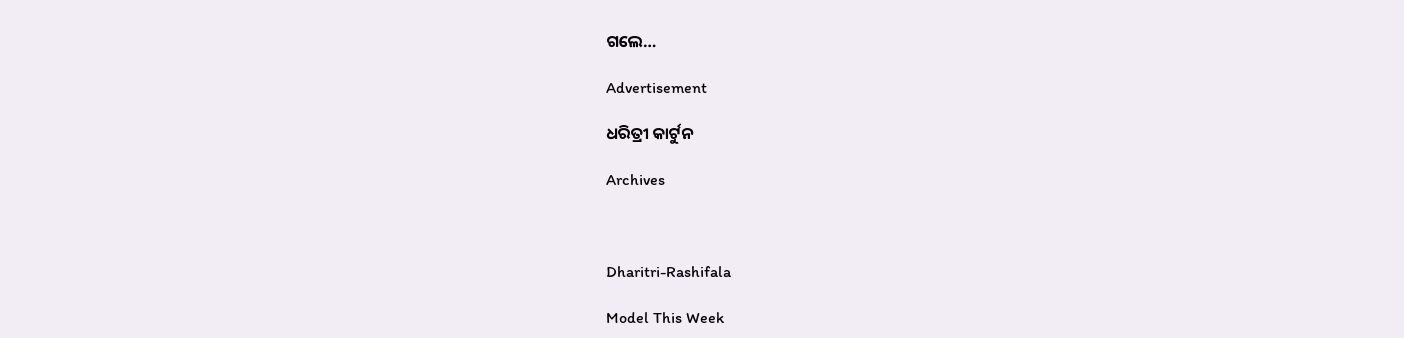ଗଲେ…

Advertisement

ଧରିତ୍ରୀ କାର୍ଟୁନ

Archives



Dharitri-Rashifala

Model This Week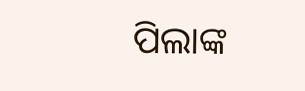ପିଲାଙ୍କ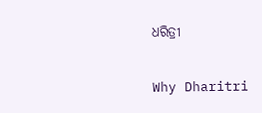ଧରିତ୍ରୀ

Why Dharitri